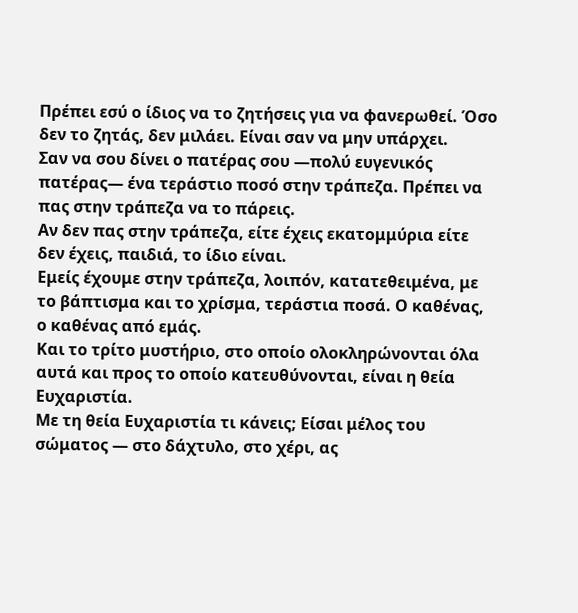Πρέπει εσύ ο ίδιος να το ζητήσεις για να φανερωθεί. Όσο δεν το ζητάς, δεν μιλάει. Είναι σαν να μην υπάρχει.
Σαν να σου δίνει ο πατέρας σου —πολύ ευγενικός πατέρας— ένα τεράστιο ποσό στην τράπεζα. Πρέπει να πας στην τράπεζα να το πάρεις.
Αν δεν πας στην τράπεζα, είτε έχεις εκατομμύρια είτε δεν έχεις, παιδιά, το ίδιο είναι.
Εμείς έχουμε στην τράπεζα, λοιπόν, κατατεθειμένα, με το βάπτισμα και το χρίσμα, τεράστια ποσά. Ο καθένας, ο καθένας από εμάς.
Και το τρίτο μυστήριο, στο οποίο ολοκληρώνονται όλα αυτά και προς το οποίο κατευθύνονται, είναι η θεία Ευχαριστία.
Με τη θεία Ευχαριστία τι κάνεις; Είσαι μέλος του σώματος — στο δάχτυλο, στο χέρι, ας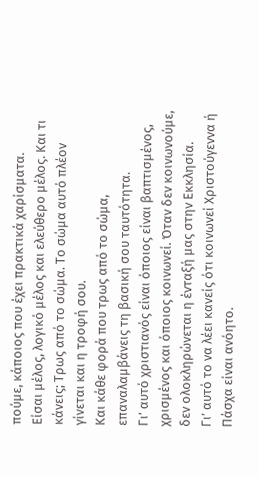πούμε, κάποιος που έχει πρακτικά χαρίσματα.
Είσαι μέλος, λογικό μέλος και ελεύθερο μέλος. Και τι κάνεις; Τρως από το σώμα. Το σώμα αυτό πλέον γίνεται και η τροφή σου.
Και κάθε φορά που τρως από το σώμα, επαναλαμβάνεις τη βασική σου ταυτότητα.
Γι’ αυτό χριστιανός είναι όποιος είναι βαπτισμένος, χρισμένος και όποιος κοινωνεί. Όταν δεν κοινωνούμε, δεν ολοκληρώνεται η ένταξή μας στην Εκκλησία.
Γι’ αυτό το να λέει κανείς ότι κοινωνεί Χριστούγεννα ή Πάσχα είναι ανόητο.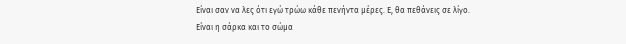Είναι σαν να λες ότι εγώ τρώω κάθε πενήντα μέρες. Ε, θα πεθάνεις σε λίγο.
Είναι η σάρκα και το σώμα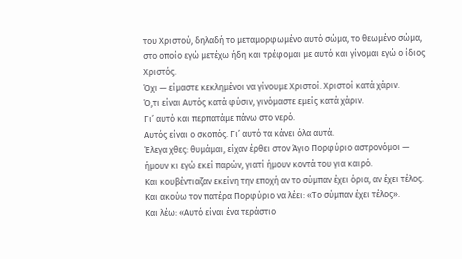του Χριστού, δηλαδή το μεταμορφωμένο αυτό σώμα, το θεωμένο σώμα, στο οποίο εγώ μετέχω ήδη και τρέφομαι με αυτό και γίνομαι εγώ ο ίδιος Χριστός.
Όχι — είμαστε κεκλημένοι να γίνουμε Χριστοί. Χριστοί κατά χάριν.
Ό,τι είναι Αυτός κατά φύσιν, γινόμαστε εμείς κατά χάριν.
Γι’ αυτό και περπατάμε πάνω στο νερό.
Αυτός είναι ο σκοπός. Γι’ αυτό τα κάνει όλα αυτά.
Έλεγα χθες: θυμάμαι, είχαν έρθει στον Άγιο Πορφύριο αστρονόμοι — ήμουν κι εγώ εκεί παρών, γιατί ήμουν κοντά του για καιρό.
Και κουβέντιαζαν εκείνη την εποχή αν το σύμπαν έχει όρια, αν έχει τέλος.
Και ακούω τον πατέρα Πορφύριο να λέει: «Το σύμπαν έχει τέλος».
Και λέω: «Αυτό είναι ένα τεράστιο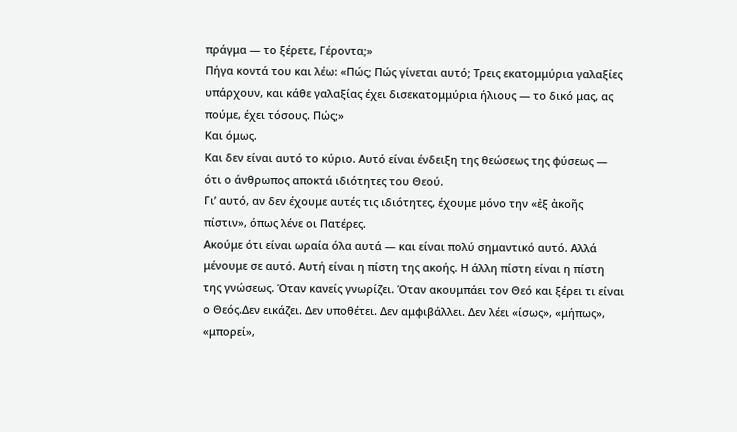πράγμα — το ξέρετε, Γέροντα;»
Πήγα κοντά του και λέω: «Πώς; Πώς γίνεται αυτό; Τρεις εκατομμύρια γαλαξίες υπάρχουν, και κάθε γαλαξίας έχει δισεκατομμύρια ήλιους — το δικό μας, ας πούμε, έχει τόσους. Πώς;»
Και όμως.
Και δεν είναι αυτό το κύριο. Αυτό είναι ένδειξη της θεώσεως της φύσεως — ότι ο άνθρωπος αποκτά ιδιότητες του Θεού.
Γι’ αυτό, αν δεν έχουμε αυτές τις ιδιότητες, έχουμε μόνο την «ἐξ ἀκοῆς πίστιν», όπως λένε οι Πατέρες.
Ακούμε ότι είναι ωραία όλα αυτά — και είναι πολύ σημαντικό αυτό. Αλλά μένουμε σε αυτό. Αυτή είναι η πίστη της ακοής. Η άλλη πίστη είναι η πίστη της γνώσεως. Όταν κανείς γνωρίζει. Όταν ακουμπάει τον Θεό και ξέρει τι είναι ο Θεός.Δεν εικάζει. Δεν υποθέτει. Δεν αμφιβάλλει. Δεν λέει «ίσως», «μήπως», «μπορεί»,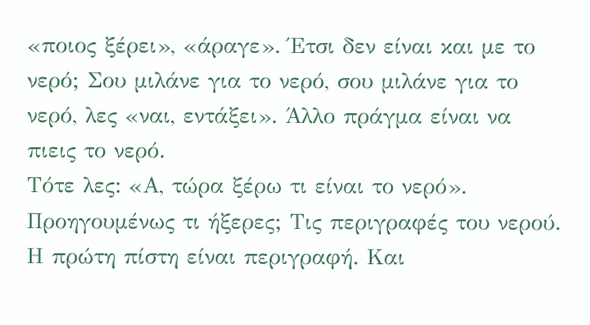«ποιος ξέρει», «άραγε». Έτσι δεν είναι και με το νερό; Σου μιλάνε για το νερό, σου μιλάνε για το νερό, λες «ναι, εντάξει». Άλλο πράγμα είναι να πιεις το νερό.
Τότε λες: «Α, τώρα ξέρω τι είναι το νερό». Προηγουμένως τι ήξερες; Τις περιγραφές του νερού. Η πρώτη πίστη είναι περιγραφή. Και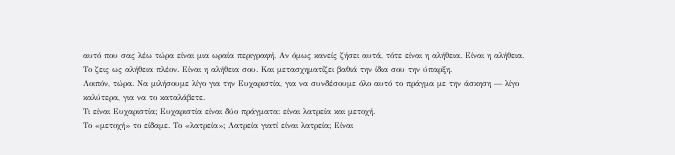αυτό που σας λέω τώρα είναι μια ωραία περιγραφή. Αν όμως κανείς ζήσει αυτά, τότε είναι η αλήθεια. Είναι η αλήθεια. Το ζεις ως αλήθεια πλέον. Είναι η αλήθεια σου. Και μετασχηματίζει βαθιά την ίδια σου την ύπαρξη.
Λοιπόν, τώρα. Να μιλήσουμε λίγο για την Ευχαριστία, για να συνδέσουμε όλο αυτό το πράγμα με την άσκηση — λίγο καλύτερα, για να το καταλάβετε.
Τι είναι Ευχαριστία; Ευχαριστία είναι δύο πράγματα: είναι λατρεία και μετοχή.
Το «μετοχή» το είδαμε. Το «λατρεία»; Λατρεία γιατί είναι λατρεία; Είναι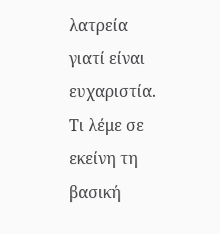λατρεία γιατί είναι ευχαριστία. Τι λέμε σε εκείνη τη βασική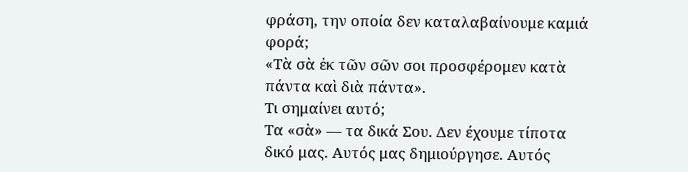φράση, την οποία δεν καταλαβαίνουμε καμιά φορά;
«Τὰ σὰ ἐκ τῶν σῶν σοι προσφέρομεν κατὰ πάντα καὶ διὰ πάντα».
Τι σημαίνει αυτό;
Τα «σὰ» — τα δικά Σου. Δεν έχουμε τίποτα δικό μας. Αυτός μας δημιούργησε. Αυτός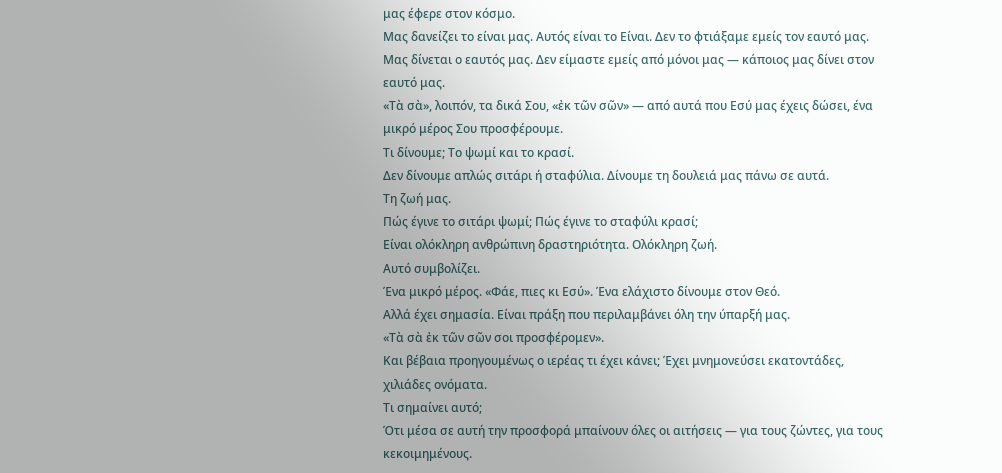μας έφερε στον κόσμο.
Μας δανείζει το είναι μας. Αυτός είναι το Είναι. Δεν το φτιάξαμε εμείς τον εαυτό μας. Μας δίνεται ο εαυτός μας. Δεν είμαστε εμείς από μόνοι μας — κάποιος μας δίνει στον εαυτό μας.
«Τὰ σὰ», λοιπόν, τα δικά Σου, «ἐκ τῶν σῶν» — από αυτά που Εσύ μας έχεις δώσει, ένα μικρό μέρος Σου προσφέρουμε.
Τι δίνουμε; Το ψωμί και το κρασί.
Δεν δίνουμε απλώς σιτάρι ή σταφύλια. Δίνουμε τη δουλειά μας πάνω σε αυτά.
Τη ζωή μας.
Πώς έγινε το σιτάρι ψωμί; Πώς έγινε το σταφύλι κρασί;
Είναι ολόκληρη ανθρώπινη δραστηριότητα. Ολόκληρη ζωή.
Αυτό συμβολίζει.
Ένα μικρό μέρος. «Φάε, πιες κι Εσύ». Ένα ελάχιστο δίνουμε στον Θεό.
Αλλά έχει σημασία. Είναι πράξη που περιλαμβάνει όλη την ύπαρξή μας.
«Τὰ σὰ ἐκ τῶν σῶν σοι προσφέρομεν».
Και βέβαια προηγουμένως ο ιερέας τι έχει κάνει; Έχει μνημονεύσει εκατοντάδες, χιλιάδες ονόματα.
Τι σημαίνει αυτό;
Ότι μέσα σε αυτή την προσφορά μπαίνουν όλες οι αιτήσεις — για τους ζώντες, για τους κεκοιμημένους.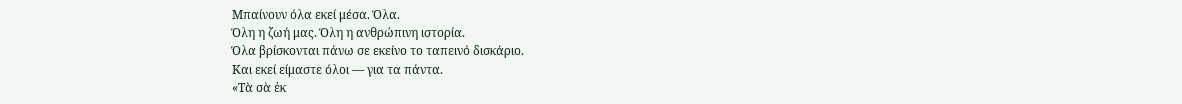Μπαίνουν όλα εκεί μέσα. Όλα.
Όλη η ζωή μας. Όλη η ανθρώπινη ιστορία.
Όλα βρίσκονται πάνω σε εκείνο το ταπεινό δισκάριο.
Και εκεί είμαστε όλοι — για τα πάντα.
«Τὰ σὰ ἐκ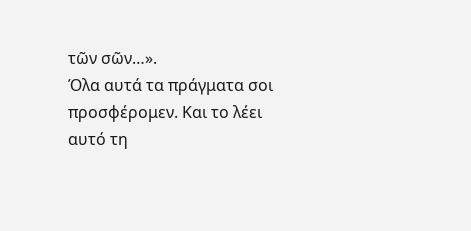τῶν σῶν…».
Όλα αυτά τα πράγματα σοι προσφέρομεν. Και το λέει αυτό τη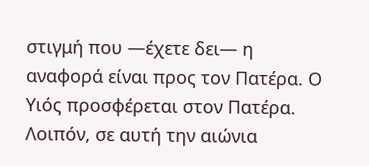στιγμή που —έχετε δει— η αναφορά είναι προς τον Πατέρα. Ο Υιός προσφέρεται στον Πατέρα.
Λοιπόν, σε αυτή την αιώνια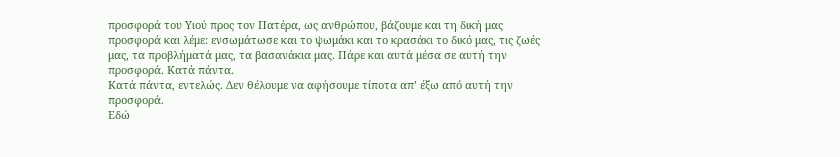προσφορά του Υιού προς τον Πατέρα, ως ανθρώπου, βάζουμε και τη δική μας προσφορά και λέμε: ενσωμάτωσε και το ψωμάκι και το κρασάκι το δικό μας, τις ζωές μας, τα προβλήματά μας, τα βασανάκια μας. Πάρε και αυτά μέσα σε αυτή την προσφορά. Κατά πάντα.
Κατά πάντα, εντελώς. Δεν θέλουμε να αφήσουμε τίποτα απ’ έξω από αυτή την προσφορά.
Εδώ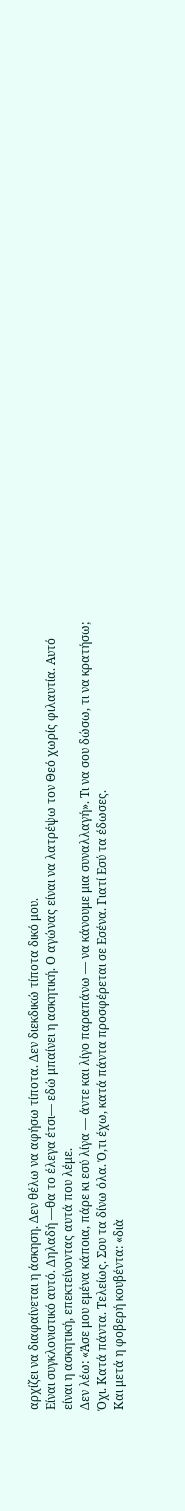αρχίζει να διαφαίνεται η άσκηση. Δεν θέλω να αφήσω τίποτα. Δεν διεκδικώ τίποτα δικό μου.
Είναι συγκλονιστικό αυτό. Δηλαδή —θα το έλεγα έτσι— εδώ μπαίνει η ασκητική. Ο αγώνας είναι να λατρέψω τον Θεό χωρίς φιλαυτία. Αυτό είναι η ασκητική, επεκτείνοντας αυτά που λέμε.
Δεν λέω: «Άσε μου εμένα κάποια, πάρε κι εσύ λίγα — άντε και λίγο παραπάνω — να κάνουμε μια συναλλαγή». Τι να σου δώσω, τι να κρατήσω;
Όχι. Κατά πάντα. Τελείως. Σου τα δίνω όλα. Ό,τι έχω, κατά πάντα προσφέρεται σε Εσένα. Γιατί Εσύ τα έδωσες.
Και μετά η φοβερή κουβέντα: «διὰ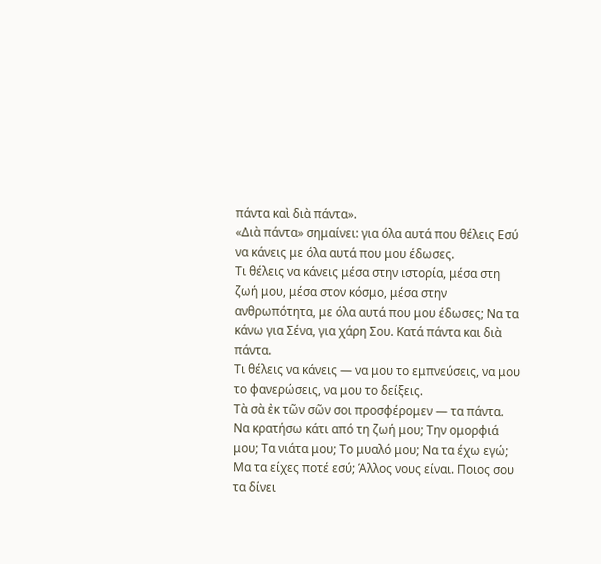πάντα καὶ διὰ πάντα».
«Διὰ πάντα» σημαίνει: για όλα αυτά που θέλεις Εσύ να κάνεις με όλα αυτά που μου έδωσες.
Τι θέλεις να κάνεις μέσα στην ιστορία, μέσα στη ζωή μου, μέσα στον κόσμο, μέσα στην ανθρωπότητα, με όλα αυτά που μου έδωσες; Να τα κάνω για Σένα, για χάρη Σου. Κατά πάντα και διὰ πάντα.
Τι θέλεις να κάνεις — να μου το εμπνεύσεις, να μου το φανερώσεις, να μου το δείξεις.
Τὰ σὰ ἐκ τῶν σῶν σοι προσφέρομεν — τα πάντα.
Να κρατήσω κάτι από τη ζωή μου; Την ομορφιά μου; Τα νιάτα μου; Το μυαλό μου; Να τα έχω εγώ; Μα τα είχες ποτέ εσύ; Άλλος νους είναι. Ποιος σου τα δίνει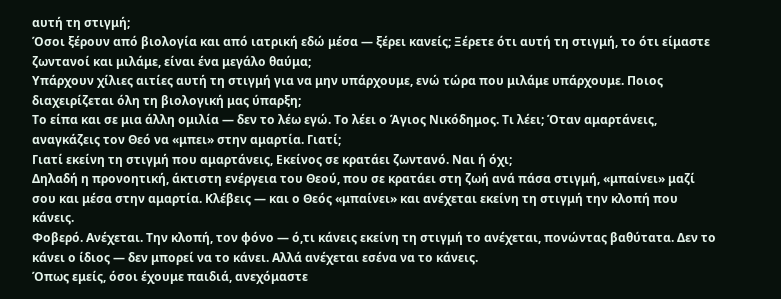αυτή τη στιγμή;
Όσοι ξέρουν από βιολογία και από ιατρική εδώ μέσα — ξέρει κανείς; Ξέρετε ότι αυτή τη στιγμή, το ότι είμαστε ζωντανοί και μιλάμε, είναι ένα μεγάλο θαύμα;
Υπάρχουν χίλιες αιτίες αυτή τη στιγμή για να μην υπάρχουμε, ενώ τώρα που μιλάμε υπάρχουμε. Ποιος διαχειρίζεται όλη τη βιολογική μας ύπαρξη;
Το είπα και σε μια άλλη ομιλία — δεν το λέω εγώ. Το λέει ο Άγιος Νικόδημος. Τι λέει; Όταν αμαρτάνεις, αναγκάζεις τον Θεό να «μπει» στην αμαρτία. Γιατί;
Γιατί εκείνη τη στιγμή που αμαρτάνεις, Εκείνος σε κρατάει ζωντανό. Ναι ή όχι;
Δηλαδή η προνοητική, άκτιστη ενέργεια του Θεού, που σε κρατάει στη ζωή ανά πάσα στιγμή, «μπαίνει» μαζί σου και μέσα στην αμαρτία. Κλέβεις — και ο Θεός «μπαίνει» και ανέχεται εκείνη τη στιγμή την κλοπή που κάνεις.
Φοβερό. Ανέχεται. Την κλοπή, τον φόνο — ό,τι κάνεις εκείνη τη στιγμή το ανέχεται, πονώντας βαθύτατα. Δεν το κάνει ο ίδιος — δεν μπορεί να το κάνει. Αλλά ανέχεται εσένα να το κάνεις.
Όπως εμείς, όσοι έχουμε παιδιά, ανεχόμαστε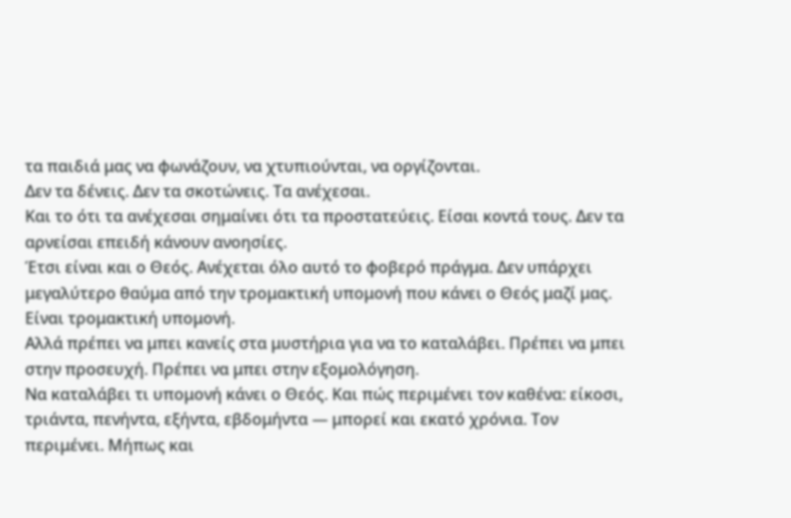τα παιδιά μας να φωνάζουν, να χτυπιούνται, να οργίζονται.
Δεν τα δένεις. Δεν τα σκοτώνεις. Τα ανέχεσαι.
Και το ότι τα ανέχεσαι σημαίνει ότι τα προστατεύεις. Είσαι κοντά τους. Δεν τα αρνείσαι επειδή κάνουν ανοησίες.
Έτσι είναι και ο Θεός. Ανέχεται όλο αυτό το φοβερό πράγμα. Δεν υπάρχει μεγαλύτερο θαύμα από την τρομακτική υπομονή που κάνει ο Θεός μαζί μας. Είναι τρομακτική υπομονή.
Αλλά πρέπει να μπει κανείς στα μυστήρια για να το καταλάβει. Πρέπει να μπει στην προσευχή. Πρέπει να μπει στην εξομολόγηση.
Να καταλάβει τι υπομονή κάνει ο Θεός. Και πώς περιμένει τον καθένα: είκοσι, τριάντα, πενήντα, εξήντα, εβδομήντα — μπορεί και εκατό χρόνια. Τον περιμένει. Μήπως και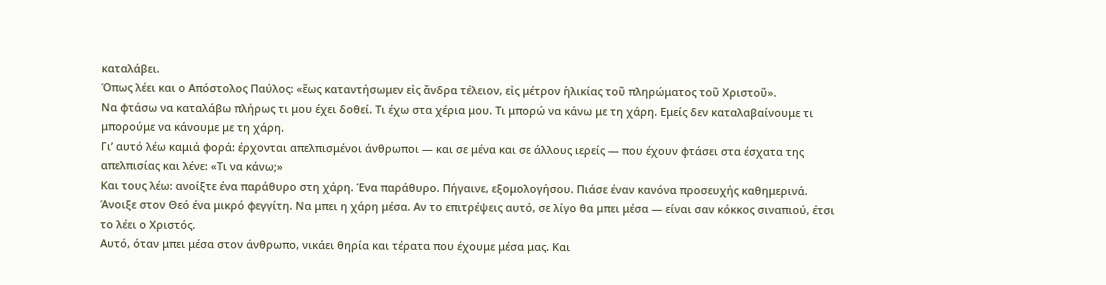καταλάβει.
Όπως λέει και ο Απόστολος Παύλος: «ἕως καταντήσωμεν εἰς ἄνδρα τέλειον, εἰς μέτρον ἡλικίας τοῦ πληρώματος τοῦ Χριστοῦ».
Να φτάσω να καταλάβω πλήρως τι μου έχει δοθεί. Τι έχω στα χέρια μου. Τι μπορώ να κάνω με τη χάρη. Εμείς δεν καταλαβαίνουμε τι μπορούμε να κάνουμε με τη χάρη.
Γι’ αυτό λέω καμιά φορά: έρχονται απελπισμένοι άνθρωποι — και σε μένα και σε άλλους ιερείς — που έχουν φτάσει στα έσχατα της απελπισίας και λένε: «Τι να κάνω;»
Και τους λέω: ανοίξτε ένα παράθυρο στη χάρη. Ένα παράθυρο. Πήγαινε, εξομολογήσου. Πιάσε έναν κανόνα προσευχής καθημερινά. Άνοιξε στον Θεό ένα μικρό φεγγίτη. Να μπει η χάρη μέσα. Αν το επιτρέψεις αυτό, σε λίγο θα μπει μέσα — είναι σαν κόκκος σιναπιού, έτσι το λέει ο Χριστός.
Αυτό, όταν μπει μέσα στον άνθρωπο, νικάει θηρία και τέρατα που έχουμε μέσα μας. Και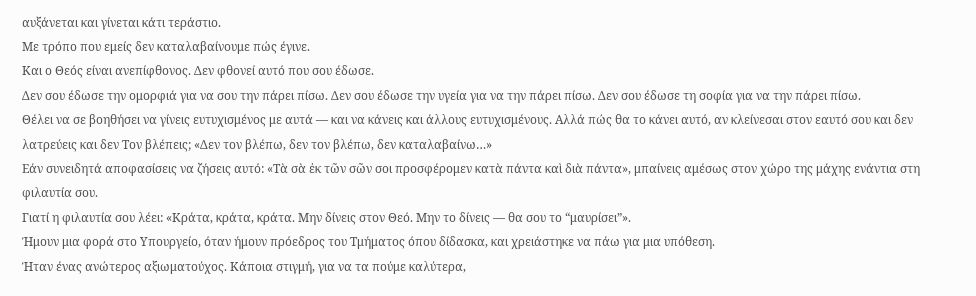αυξάνεται και γίνεται κάτι τεράστιο.
Με τρόπο που εμείς δεν καταλαβαίνουμε πώς έγινε.
Και ο Θεός είναι ανεπίφθονος. Δεν φθονεί αυτό που σου έδωσε.
Δεν σου έδωσε την ομορφιά για να σου την πάρει πίσω. Δεν σου έδωσε την υγεία για να την πάρει πίσω. Δεν σου έδωσε τη σοφία για να την πάρει πίσω.
Θέλει να σε βοηθήσει να γίνεις ευτυχισμένος με αυτά — και να κάνεις και άλλους ευτυχισμένους. Αλλά πώς θα το κάνει αυτό, αν κλείνεσαι στον εαυτό σου και δεν λατρεύεις και δεν Τον βλέπεις; «Δεν τον βλέπω, δεν τον βλέπω, δεν καταλαβαίνω…»
Εάν συνειδητά αποφασίσεις να ζήσεις αυτό: «Τὰ σὰ ἐκ τῶν σῶν σοι προσφέρομεν κατὰ πάντα καὶ διὰ πάντα», μπαίνεις αμέσως στον χώρο της μάχης ενάντια στη φιλαυτία σου.
Γιατί η φιλαυτία σου λέει: «Κράτα, κράτα, κράτα. Μην δίνεις στον Θεό. Μην το δίνεις — θα σου το “μαυρίσει”».
Ήμουν μια φορά στο Υπουργείο, όταν ήμουν πρόεδρος του Τμήματος όπου δίδασκα, και χρειάστηκε να πάω για μια υπόθεση.
Ήταν ένας ανώτερος αξιωματούχος. Κάποια στιγμή, για να τα πούμε καλύτερα,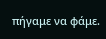πήγαμε να φάμε.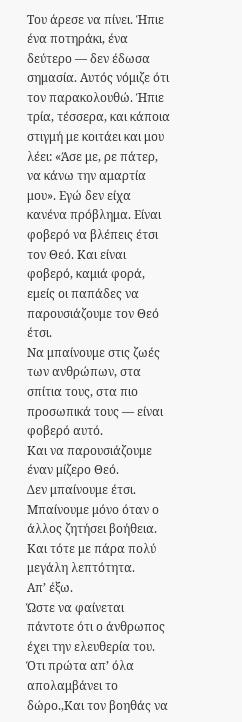Του άρεσε να πίνει. Ήπιε ένα ποτηράκι, ένα δεύτερο — δεν έδωσα σημασία. Αυτός νόμιζε ότι τον παρακολουθώ. Ήπιε τρία, τέσσερα, και κάποια στιγμή με κοιτάει και μου λέει: «Άσε με, ρε πάτερ, να κάνω την αμαρτία μου». Εγώ δεν είχα κανένα πρόβλημα. Είναι φοβερό να βλέπεις έτσι τον Θεό. Και είναι φοβερό, καμιά φορά, εμείς οι παπάδες να παρουσιάζουμε τον Θεό έτσι.
Να μπαίνουμε στις ζωές των ανθρώπων, στα σπίτια τους, στα πιο προσωπικά τους — είναι φοβερό αυτό.
Και να παρουσιάζουμε έναν μίζερο Θεό.
Δεν μπαίνουμε έτσι. Μπαίνουμε μόνο όταν ο άλλος ζητήσει βοήθεια. Και τότε με πάρα πολύ μεγάλη λεπτότητα.
Απ’ έξω.
Ώστε να φαίνεται πάντοτε ότι ο άνθρωπος έχει την ελευθερία του. Ότι πρώτα απ’ όλα απολαμβάνει το δώρο.,Και τον βοηθάς να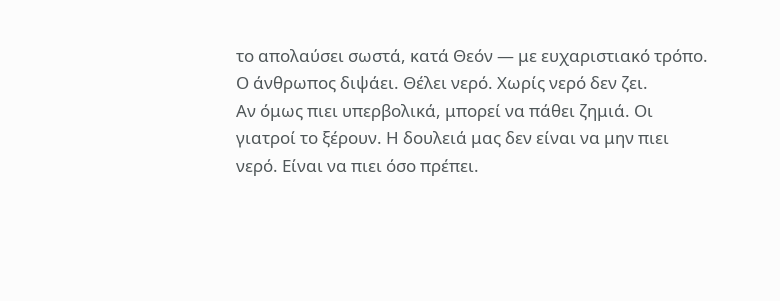το απολαύσει σωστά, κατά Θεόν — με ευχαριστιακό τρόπο. Ο άνθρωπος διψάει. Θέλει νερό. Χωρίς νερό δεν ζει.
Αν όμως πιει υπερβολικά, μπορεί να πάθει ζημιά. Οι γιατροί το ξέρουν. Η δουλειά μας δεν είναι να μην πιει νερό. Είναι να πιει όσο πρέπει.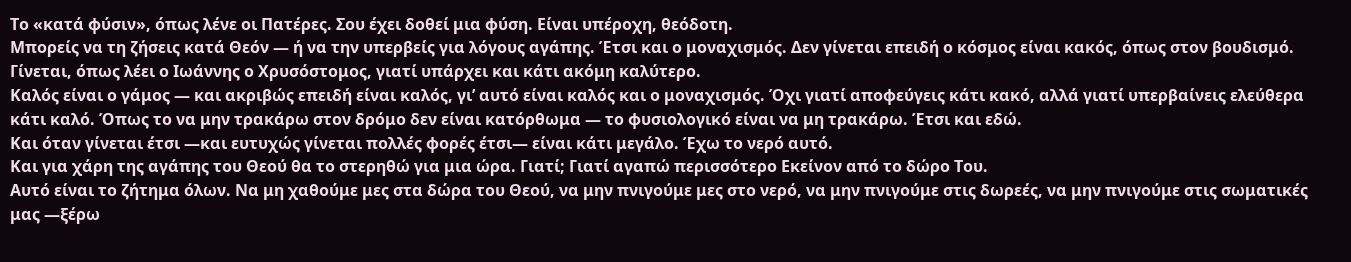Το «κατά φύσιν», όπως λένε οι Πατέρες. Σου έχει δοθεί μια φύση. Είναι υπέροχη, θεόδοτη.
Μπορείς να τη ζήσεις κατά Θεόν — ή να την υπερβείς για λόγους αγάπης. Έτσι και ο μοναχισμός. Δεν γίνεται επειδή ο κόσμος είναι κακός, όπως στον βουδισμό. Γίνεται, όπως λέει ο Ιωάννης ο Χρυσόστομος, γιατί υπάρχει και κάτι ακόμη καλύτερο.
Καλός είναι ο γάμος — και ακριβώς επειδή είναι καλός, γι’ αυτό είναι καλός και ο μοναχισμός. Όχι γιατί αποφεύγεις κάτι κακό, αλλά γιατί υπερβαίνεις ελεύθερα κάτι καλό. Όπως το να μην τρακάρω στον δρόμο δεν είναι κατόρθωμα — το φυσιολογικό είναι να μη τρακάρω. Έτσι και εδώ.
Και όταν γίνεται έτσι —και ευτυχώς γίνεται πολλές φορές έτσι— είναι κάτι μεγάλο. Έχω το νερό αυτό.
Και για χάρη της αγάπης του Θεού θα το στερηθώ για μια ώρα. Γιατί; Γιατί αγαπώ περισσότερο Εκείνον από το δώρο Του.
Αυτό είναι το ζήτημα όλων. Να μη χαθούμε μες στα δώρα του Θεού, να μην πνιγούμε μες στο νερό, να μην πνιγούμε στις δωρεές, να μην πνιγούμε στις σωματικές μας —ξέρω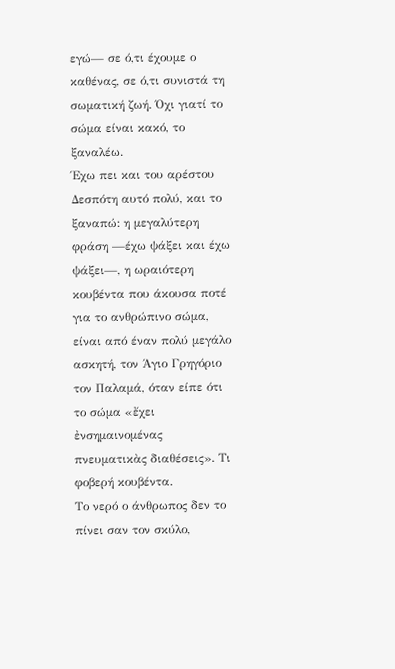εγώ— σε ό,τι έχουμε ο καθένας, σε ό,τι συνιστά τη σωματική ζωή. Όχι γιατί το σώμα είναι κακό, το ξαναλέω.
Έχω πει και του αρέστου Δεσπότη αυτό πολύ, και το ξαναπώ: η μεγαλύτερη φράση —έχω ψάξει και έχω ψάξει—, η ωραιότερη κουβέντα που άκουσα ποτέ για το ανθρώπινο σώμα, είναι από έναν πολύ μεγάλο ασκητή, τον Άγιο Γρηγόριο τον Παλαμά, όταν είπε ότι το σώμα «ἔχει ἐνσημαινομένας πνευματικὰς διαθέσεις». Τι φοβερή κουβέντα.
Το νερό ο άνθρωπος δεν το πίνει σαν τον σκύλο,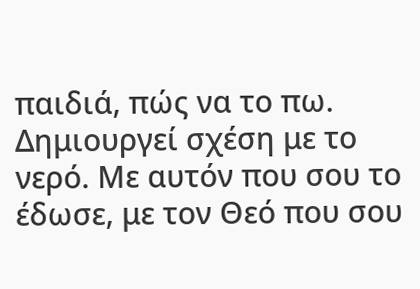παιδιά, πώς να το πω. Δημιουργεί σχέση με το νερό. Με αυτόν που σου το έδωσε, με τον Θεό που σου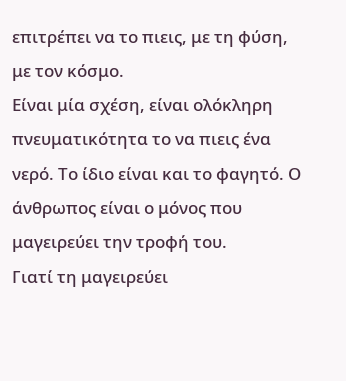επιτρέπει να το πιεις, με τη φύση, με τον κόσμο.
Είναι μία σχέση, είναι ολόκληρη πνευματικότητα το να πιεις ένα νερό. Το ίδιο είναι και το φαγητό. Ο άνθρωπος είναι ο μόνος που μαγειρεύει την τροφή του.
Γιατί τη μαγειρεύει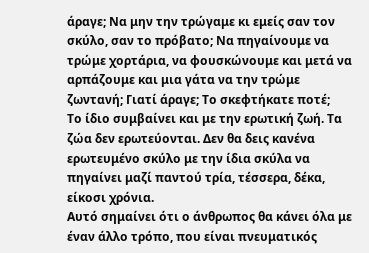άραγε; Να μην την τρώγαμε κι εμείς σαν τον σκύλο, σαν το πρόβατο; Να πηγαίνουμε να τρώμε χορτάρια, να φουσκώνουμε και μετά να αρπάζουμε και μια γάτα να την τρώμε ζωντανή; Γιατί άραγε; Το σκεφτήκατε ποτέ;
Το ίδιο συμβαίνει και με την ερωτική ζωή. Τα ζώα δεν ερωτεύονται. Δεν θα δεις κανένα ερωτευμένο σκύλο με την ίδια σκύλα να πηγαίνει μαζί παντού τρία, τέσσερα, δέκα, είκοσι χρόνια.
Αυτό σημαίνει ότι ο άνθρωπος θα κάνει όλα με έναν άλλο τρόπο, που είναι πνευματικός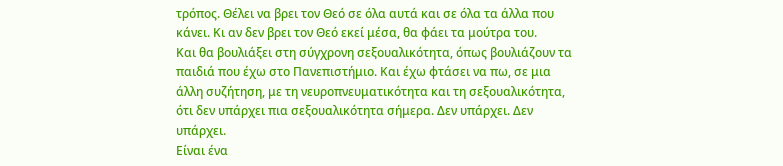τρόπος. Θέλει να βρει τον Θεό σε όλα αυτά και σε όλα τα άλλα που κάνει. Κι αν δεν βρει τον Θεό εκεί μέσα, θα φάει τα μούτρα του.
Και θα βουλιάξει στη σύγχρονη σεξουαλικότητα, όπως βουλιάζουν τα παιδιά που έχω στο Πανεπιστήμιο. Και έχω φτάσει να πω, σε μια άλλη συζήτηση, με τη νευροπνευματικότητα και τη σεξουαλικότητα, ότι δεν υπάρχει πια σεξουαλικότητα σήμερα. Δεν υπάρχει. Δεν υπάρχει.
Είναι ένα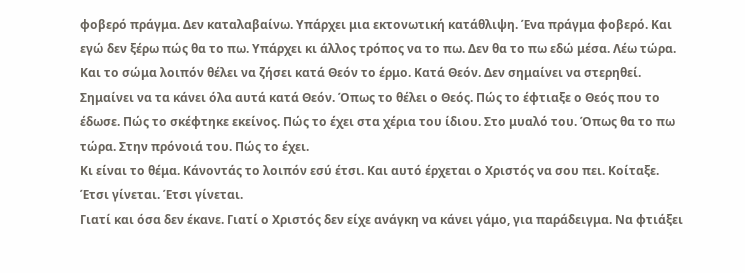φοβερό πράγμα. Δεν καταλαβαίνω. Υπάρχει μια εκτονωτική κατάθλιψη. Ένα πράγμα φοβερό. Και εγώ δεν ξέρω πώς θα το πω. Υπάρχει κι άλλος τρόπος να το πω. Δεν θα το πω εδώ μέσα. Λέω τώρα.
Και το σώμα λοιπόν θέλει να ζήσει κατά Θεόν το έρμο. Κατά Θεόν. Δεν σημαίνει να στερηθεί. Σημαίνει να τα κάνει όλα αυτά κατά Θεόν. Όπως το θέλει ο Θεός. Πώς το έφτιαξε ο Θεός που το έδωσε. Πώς το σκέφτηκε εκείνος. Πώς το έχει στα χέρια του ίδιου. Στο μυαλό του. Όπως θα το πω τώρα. Στην πρόνοιά του. Πώς το έχει.
Κι είναι το θέμα. Κάνοντάς το λοιπόν εσύ έτσι. Και αυτό έρχεται ο Χριστός να σου πει. Κοίταξε. Έτσι γίνεται. Έτσι γίνεται.
Γιατί και όσα δεν έκανε. Γιατί ο Χριστός δεν είχε ανάγκη να κάνει γάμο, για παράδειγμα. Να φτιάξει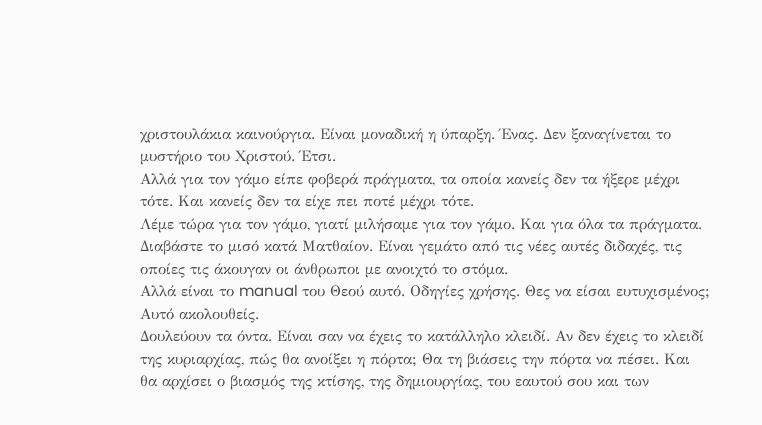χριστουλάκια καινούργια. Είναι μοναδική η ύπαρξη. Ένας. Δεν ξαναγίνεται το μυστήριο του Χριστού. Έτσι.
Αλλά για τον γάμο είπε φοβερά πράγματα, τα οποία κανείς δεν τα ήξερε μέχρι τότε. Και κανείς δεν τα είχε πει ποτέ μέχρι τότε.
Λέμε τώρα για τον γάμο, γιατί μιλήσαμε για τον γάμο. Και για όλα τα πράγματα. Διαβάστε το μισό κατά Ματθαίον. Είναι γεμάτο από τις νέες αυτές διδαχές, τις οποίες τις άκουγαν οι άνθρωποι με ανοιχτό το στόμα.
Αλλά είναι το manual του Θεού αυτό. Οδηγίες χρήσης. Θες να είσαι ευτυχισμένος; Αυτό ακολουθείς.
Δουλεύουν τα όντα. Είναι σαν να έχεις το κατάλληλο κλειδί. Αν δεν έχεις το κλειδί της κυριαρχίας, πώς θα ανοίξει η πόρτα; Θα τη βιάσεις την πόρτα να πέσει. Και θα αρχίσει ο βιασμός της κτίσης, της δημιουργίας, του εαυτού σου και των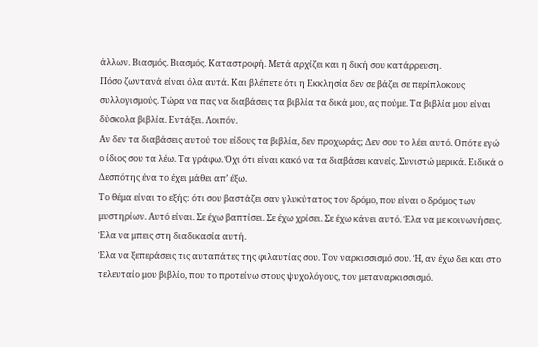άλλων. Βιασμός. Βιασμός. Καταστροφή. Μετά αρχίζει και η δική σου κατάρρευση.
Πόσο ζωντανά είναι όλα αυτά. Και βλέπετε ότι η Εκκλησία δεν σε βάζει σε περίπλοκους συλλογισμούς. Τώρα να πας να διαβάσεις τα βιβλία τα δικά μου, ας πούμε. Τα βιβλία μου είναι δύσκολα βιβλία. Εντάξει. Λοιπόν.
Αν δεν τα διαβάσεις αυτού του είδους τα βιβλία, δεν προχωράς; Δεν σου το λέει αυτό. Οπότε εγώ ο ίδιος σου τα λέω. Τα γράφω. Όχι ότι είναι κακό να τα διαβάσει κανείς. Συνιστώ μερικά. Ειδικά ο Δεσπότης ένα το έχει μάθει απ’ έξω.
Το θέμα είναι το εξής: ότι σου βαστάζει σαν γλυκύτατος τον δρόμο, που είναι ο δρόμος των μυστηρίων. Αυτό είναι. Σε έχω βαπτίσει. Σε έχω χρίσει. Σε έχω κάνει αυτό. Έλα να με κοινωνήσεις. Έλα να μπεις στη διαδικασία αυτή.
Έλα να ξεπεράσεις τις αυταπάτες της φιλαυτίας σου. Τον ναρκισσισμό σου. Ή, αν έχω δει και στο τελευταίο μου βιβλίο, που το προτείνω στους ψυχολόγους, τον μεταναρκισσισμό.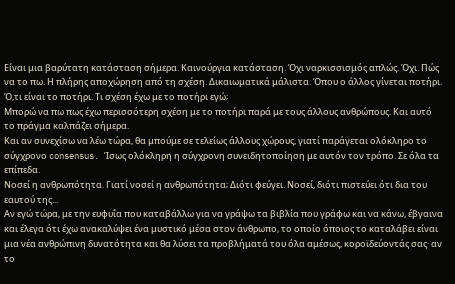Είναι μια βαρύτατη κατάσταση σήμερα. Καινούργια κατάσταση. Όχι ναρκισσισμός απλώς. Όχι. Πώς να το πω. Η πλήρης αποχώρηση από τη σχέση. Δικαιωματικά μάλιστα. Όπου ο άλλος γίνεται ποτήρι. Ό,τι είναι το ποτήρι. Τι σχέση έχω με το ποτήρι εγώ;
Μπορώ να πω πως έχω περισσότερη σχέση με το ποτήρι παρά με τους άλλους ανθρώπους. Και αυτό το πράγμα καλπάζει σήμερα.
Και αν συνεχίσω να λέω τώρα, θα μπούμε σε τελείως άλλους χώρους, γιατί παράγεται ολόκληρο το σύγχρονο consensus. Ίσως ολόκληρη η σύγχρονη συνειδητοποίηση με αυτόν τον τρόπο. Σε όλα τα επίπεδα.
Νοσεί η ανθρωπότητα. Γιατί νοσεί η ανθρωπότητα; Διότι φεύγει. Νοσεί, διότι πιστεύει ότι δια του εαυτού της...
Αν εγώ τώρα, με την ευφυΐα που καταβάλλω για να γράψω τα βιβλία που γράφω και να κάνω, έβγαινα και έλεγα ότι έχω ανακαλύψει ένα μυστικό μέσα στον άνθρωπο, το οποίο όποιος το καταλάβει είναι μια νέα ανθρώπινη δυνατότητα και θα λύσει τα προβλήματά του όλα αμέσως, κοροϊδεύοντάς σας· αν το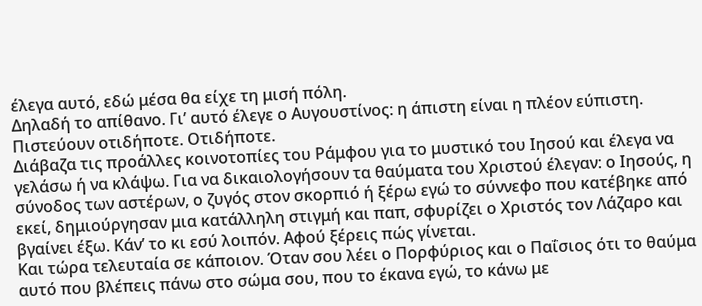έλεγα αυτό, εδώ μέσα θα είχε τη μισή πόλη.
Δηλαδή το απίθανο. Γι’ αυτό έλεγε ο Αυγουστίνος: η άπιστη είναι η πλέον εύπιστη. Πιστεύουν οτιδήποτε. Οτιδήποτε.
Διάβαζα τις προάλλες κοινοτοπίες του Ράμφου για το μυστικό του Ιησού και έλεγα να γελάσω ή να κλάψω. Για να δικαιολογήσουν τα θαύματα του Χριστού έλεγαν: ο Ιησούς, η σύνοδος των αστέρων, ο ζυγός στον σκορπιό ή ξέρω εγώ το σύννεφο που κατέβηκε από εκεί, δημιούργησαν μια κατάλληλη στιγμή και παπ, σφυρίζει ο Χριστός τον Λάζαρο και βγαίνει έξω. Κάν’ το κι εσύ λοιπόν. Αφού ξέρεις πώς γίνεται.
Και τώρα τελευταία σε κάποιον. Όταν σου λέει ο Πορφύριος και ο Παΐσιος ότι το θαύμα αυτό που βλέπεις πάνω στο σώμα σου, που το έκανα εγώ, το κάνω με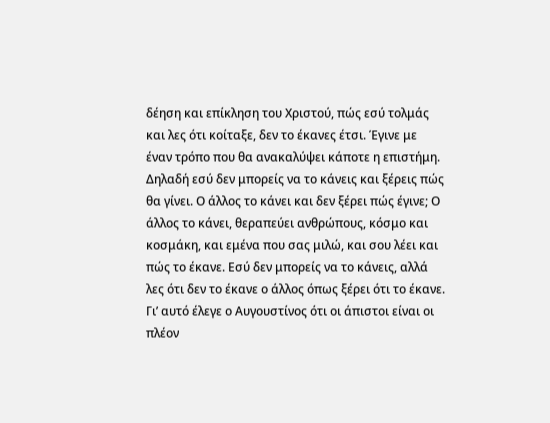δέηση και επίκληση του Χριστού, πώς εσύ τολμάς και λες ότι κοίταξε, δεν το έκανες έτσι. Έγινε με έναν τρόπο που θα ανακαλύψει κάποτε η επιστήμη.
Δηλαδή εσύ δεν μπορείς να το κάνεις και ξέρεις πώς θα γίνει. Ο άλλος το κάνει και δεν ξέρει πώς έγινε; Ο άλλος το κάνει, θεραπεύει ανθρώπους, κόσμο και κοσμάκη, και εμένα που σας μιλώ, και σου λέει και πώς το έκανε. Εσύ δεν μπορείς να το κάνεις, αλλά λες ότι δεν το έκανε ο άλλος όπως ξέρει ότι το έκανε.
Γι’ αυτό έλεγε ο Αυγουστίνος ότι οι άπιστοι είναι οι πλέον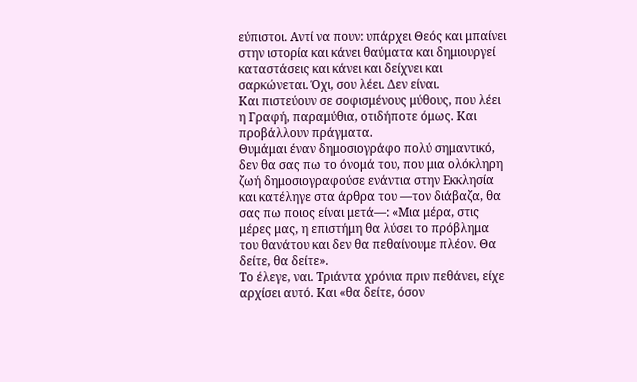εύπιστοι. Αντί να πουν: υπάρχει Θεός και μπαίνει στην ιστορία και κάνει θαύματα και δημιουργεί καταστάσεις και κάνει και δείχνει και σαρκώνεται. Όχι, σου λέει. Δεν είναι.
Και πιστεύουν σε σοφισμένους μύθους, που λέει η Γραφή, παραμύθια, οτιδήποτε όμως. Και προβάλλουν πράγματα.
Θυμάμαι έναν δημοσιογράφο πολύ σημαντικό, δεν θα σας πω το όνομά του, που μια ολόκληρη ζωή δημοσιογραφούσε ενάντια στην Εκκλησία και κατέληγε στα άρθρα του —τον διάβαζα, θα σας πω ποιος είναι μετά—: «Μια μέρα, στις μέρες μας, η επιστήμη θα λύσει το πρόβλημα του θανάτου και δεν θα πεθαίνουμε πλέον. Θα δείτε, θα δείτε».
Το έλεγε, ναι. Τριάντα χρόνια πριν πεθάνει, είχε αρχίσει αυτό. Και «θα δείτε, όσον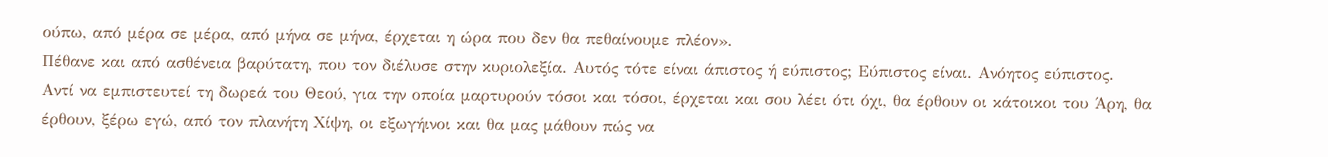ούπω, από μέρα σε μέρα, από μήνα σε μήνα, έρχεται η ώρα που δεν θα πεθαίνουμε πλέον».
Πέθανε και από ασθένεια βαρύτατη, που τον διέλυσε στην κυριολεξία. Αυτός τότε είναι άπιστος ή εύπιστος; Εύπιστος είναι. Ανόητος εύπιστος.
Αντί να εμπιστευτεί τη δωρεά του Θεού, για την οποία μαρτυρούν τόσοι και τόσοι, έρχεται και σου λέει ότι όχι, θα έρθουν οι κάτοικοι του Άρη, θα έρθουν, ξέρω εγώ, από τον πλανήτη Χίψη, οι εξωγήινοι και θα μας μάθουν πώς να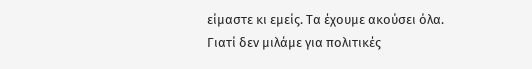είμαστε κι εμείς. Τα έχουμε ακούσει όλα.
Γιατί δεν μιλάμε για πολιτικές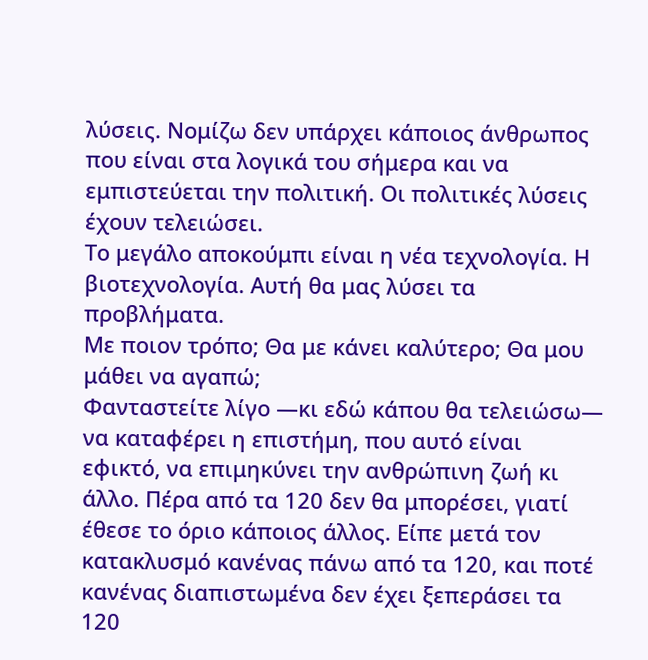λύσεις. Νομίζω δεν υπάρχει κάποιος άνθρωπος που είναι στα λογικά του σήμερα και να εμπιστεύεται την πολιτική. Οι πολιτικές λύσεις έχουν τελειώσει.
Το μεγάλο αποκούμπι είναι η νέα τεχνολογία. Η βιοτεχνολογία. Αυτή θα μας λύσει τα προβλήματα.
Με ποιον τρόπο; Θα με κάνει καλύτερο; Θα μου μάθει να αγαπώ;
Φανταστείτε λίγο —κι εδώ κάπου θα τελειώσω— να καταφέρει η επιστήμη, που αυτό είναι εφικτό, να επιμηκύνει την ανθρώπινη ζωή κι άλλο. Πέρα από τα 120 δεν θα μπορέσει, γιατί έθεσε το όριο κάποιος άλλος. Είπε μετά τον κατακλυσμό κανένας πάνω από τα 120, και ποτέ κανένας διαπιστωμένα δεν έχει ξεπεράσει τα 120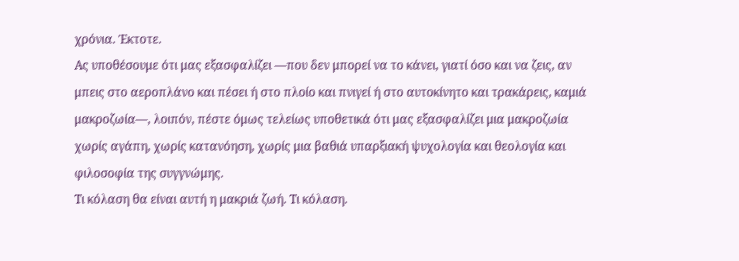χρόνια. Έκτοτε.
Ας υποθέσουμε ότι μας εξασφαλίζει —που δεν μπορεί να το κάνει, γιατί όσο και να ζεις, αν μπεις στο αεροπλάνο και πέσει ή στο πλοίο και πνιγεί ή στο αυτοκίνητο και τρακάρεις, καμιά μακροζωία—, λοιπόν, πέστε όμως τελείως υποθετικά ότι μας εξασφαλίζει μια μακροζωία χωρίς αγάπη, χωρίς κατανόηση, χωρίς μια βαθιά υπαρξιακή ψυχολογία και θεολογία και φιλοσοφία της συγγνώμης.
Τι κόλαση θα είναι αυτή η μακριά ζωή. Τι κόλαση.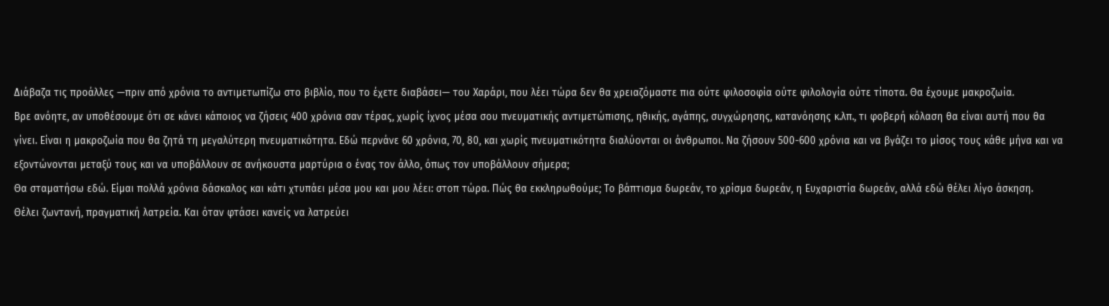Διάβαζα τις προάλλες —πριν από χρόνια το αντιμετωπίζω στο βιβλίο, που το έχετε διαβάσει— του Χαράρι, που λέει τώρα δεν θα χρειαζόμαστε πια ούτε φιλοσοφία ούτε φιλολογία ούτε τίποτα. Θα έχουμε μακροζωία.
Βρε ανόητε, αν υποθέσουμε ότι σε κάνει κάποιος να ζήσεις 400 χρόνια σαν τέρας, χωρίς ίχνος μέσα σου πνευματικής αντιμετώπισης, ηθικής, αγάπης, συγχώρησης, κατανόησης κ.λπ., τι φοβερή κόλαση θα είναι αυτή που θα γίνει. Είναι η μακροζωία που θα ζητά τη μεγαλύτερη πνευματικότητα. Εδώ περνάνε 60 χρόνια, 70, 80, και χωρίς πνευματικότητα διαλύονται οι άνθρωποι. Να ζήσουν 500-600 χρόνια και να βγάζει το μίσος τους κάθε μήνα και να εξοντώνονται μεταξύ τους και να υποβάλλουν σε ανήκουστα μαρτύρια ο ένας τον άλλο, όπως τον υποβάλλουν σήμερα;
Θα σταματήσω εδώ. Είμαι πολλά χρόνια δάσκαλος και κάτι χτυπάει μέσα μου και μου λέει: στοπ τώρα. Πώς θα εκκληρωθούμε; Το βάπτισμα δωρεάν, το χρίσμα δωρεάν, η Ευχαριστία δωρεάν, αλλά εδώ θέλει λίγο άσκηση.
Θέλει ζωντανή, πραγματική λατρεία. Και όταν φτάσει κανείς να λατρεύει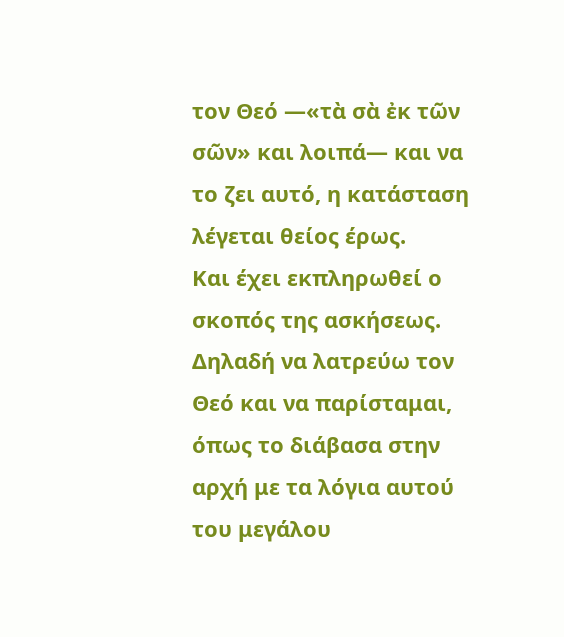τον Θεό —«τὰ σὰ ἐκ τῶν σῶν» και λοιπά— και να το ζει αυτό, η κατάσταση λέγεται θείος έρως.
Και έχει εκπληρωθεί ο σκοπός της ασκήσεως. Δηλαδή να λατρεύω τον Θεό και να παρίσταμαι, όπως το διάβασα στην αρχή με τα λόγια αυτού του μεγάλου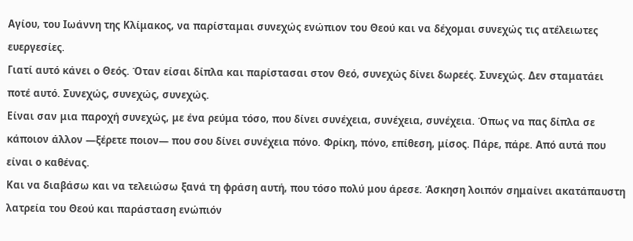Αγίου, του Ιωάννη της Κλίμακος, να παρίσταμαι συνεχώς ενώπιον του Θεού και να δέχομαι συνεχώς τις ατέλειωτες ευεργεσίες.
Γιατί αυτό κάνει ο Θεός. Όταν είσαι δίπλα και παρίστασαι στον Θεό, συνεχώς δίνει δωρεές. Συνεχώς. Δεν σταματάει ποτέ αυτό. Συνεχώς, συνεχώς, συνεχώς.
Είναι σαν μια παροχή συνεχώς, με ένα ρεύμα τόσο, που δίνει συνέχεια, συνέχεια, συνέχεια. Όπως να πας δίπλα σε κάποιον άλλον —ξέρετε ποιον— που σου δίνει συνέχεια πόνο. Φρίκη, πόνο, επίθεση, μίσος. Πάρε, πάρε. Από αυτά που είναι ο καθένας.
Και να διαβάσω και να τελειώσω ξανά τη φράση αυτή, που τόσο πολύ μου άρεσε. Άσκηση λοιπόν σημαίνει ακατάπαυστη λατρεία του Θεού και παράσταση ενώπιόν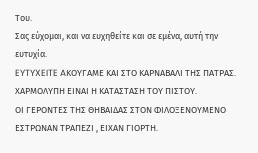Του.
Σας εύχομαι, και να ευχηθείτε και σε εμένα, αυτή την ευτυχία.
EYTYXEITE AΚΟΥΓΑΜΕ ΚΑΙ ΣΤΟ ΚΑΡΝΑΒΑΛΙ ΤΗΣ ΠΑΤΡΑΣ.
ΧΑΡΜΟΛΥΠΗ ΕΙΝΑΙ Η ΚΑΤΑΣΤΑΣΗ ΤΟΥ ΠΙΣΤΟΥ.
ΟΙ ΓΕΡΟΝΤΕΣ ΤΗΣ ΘΗΒΑΙΔΑΣ ΣΤΟΝ ΦΙΛΟΞΕΝΟΥΜΕΝΟ ΕΣΤΡΩΝΑΝ ΤΡΑΠΕΖΙ , ΕΙΧΑΝ ΓΙΟΡΤΗ.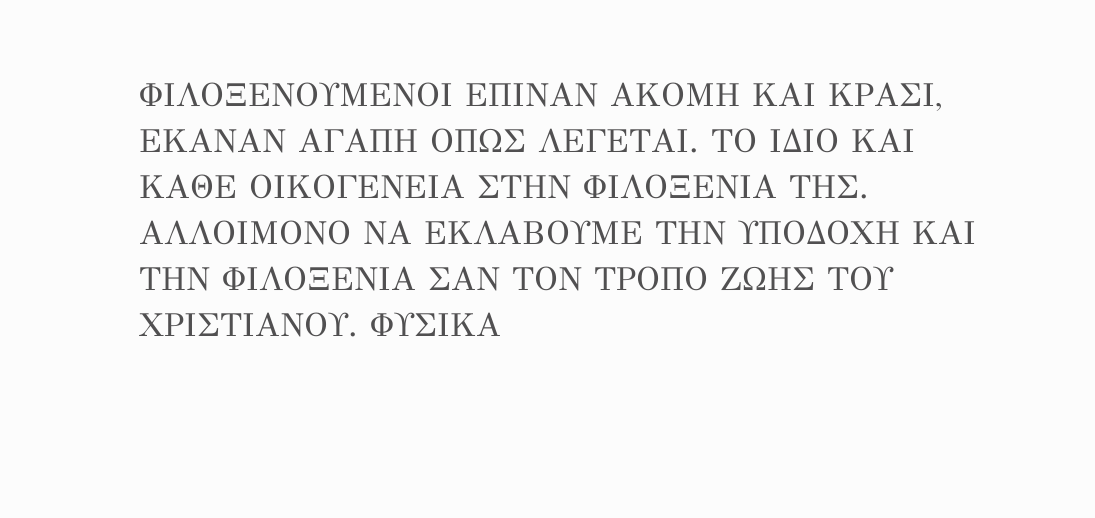ΦΙΛΟΞΕΝΟΥΜΕΝΟΙ ΕΠΙΝΑΝ ΑΚΟΜΗ ΚΑΙ ΚΡΑΣΙ, ΕΚΑΝΑΝ ΑΓΑΠΗ ΟΠΩΣ ΛΕΓΕΤΑΙ. ΤΟ ΙΔΙΟ ΚΑΙ ΚΑΘΕ ΟΙΚΟΓΕΝΕΙΑ ΣΤΗΝ ΦΙΛΟΞΕΝΙΑ ΤΗΣ. ΑΛΛΟΙΜΟΝΟ ΝΑ ΕΚΛΑΒΟΥΜΕ ΤΗΝ ΥΠΟΔΟΧΗ ΚΑΙ ΤΗΝ ΦΙΛΟΞΕΝΙΑ ΣΑΝ ΤΟΝ ΤΡΟΠΟ ΖΩΗΣ ΤΟΥ ΧΡΙΣΤΙΑΝΟΥ. ΦΥΣΙΚΑ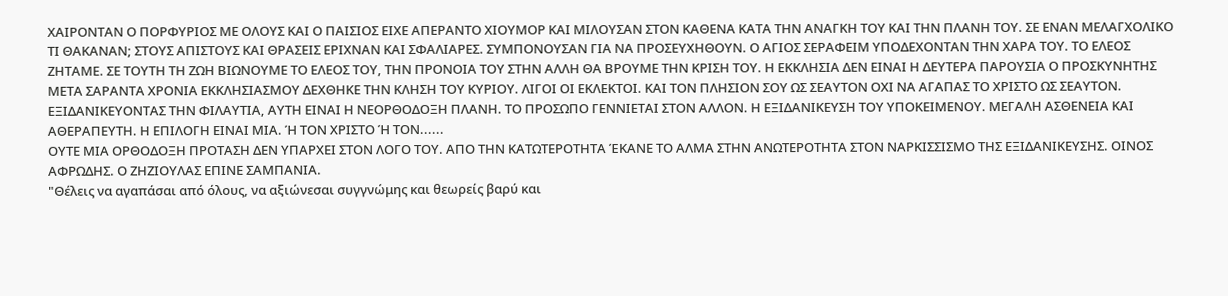ΧΑΙΡΟΝΤΑΝ Ο ΠΟΡΦΥΡΙΟΣ ΜΕ ΟΛΟΥΣ ΚΑΙ Ο ΠΑΙΣΙΟΣ ΕΙΧΕ ΑΠΕΡΑΝΤΟ ΧΙΟΥΜΟΡ ΚΑΙ ΜΙΛΟΥΣΑΝ ΣΤΟΝ ΚΑΘΕΝΑ ΚΑΤΑ ΤΗΝ ΑΝΑΓΚΗ ΤΟΥ ΚΑΙ ΤΗΝ ΠΛΑΝΗ ΤΟΥ. ΣΕ ΕΝΑΝ ΜΕΛΑΓΧΟΛΙΚΟ ΤΙ ΘΑΚΑΝΑΝ; ΣΤΟΥΣ ΑΠΙΣΤΟΥΣ ΚΑΙ ΘΡΑΣΕΙΣ ΕΡΙΧΝΑΝ ΚΑΙ ΣΦΑΛΙΑΡΕΣ. ΣΥΜΠΟΝΟΥΣΑΝ ΓΙΑ ΝΑ ΠΡΟΣΕΥΧΗΘΟΥΝ. Ο ΑΓΙΟΣ ΣΕΡΑΦΕΙΜ ΥΠΟΔΕΧΟΝΤΑΝ ΤΗΝ ΧΑΡΑ ΤΟΥ. ΤΟ ΕΛΕΟΣ ΖΗΤΑΜΕ. ΣΕ ΤΟΥΤΗ ΤΗ ΖΩΗ ΒΙΩΝΟΥΜΕ ΤΟ ΕΛΕΟΣ ΤΟΥ, ΤΗΝ ΠΡΟΝΟΙΑ ΤΟΥ ΣΤΗΝ ΑΛΛΗ ΘΑ ΒΡΟΥΜΕ ΤΗΝ ΚΡΙΣΗ ΤΟΥ. Η ΕΚΚΛΗΣΙΑ ΔΕΝ ΕΙΝΑΙ Η ΔΕΥΤΕΡΑ ΠΑΡΟΥΣΙΑ Ο ΠΡΟΣΚΥΝΗΤΗΣ ΜΕΤΑ ΣΑΡΑΝΤΑ ΧΡΟΝΙΑ ΕΚΚΛΗΣΙΑΣΜΟΥ ΔΕΧΘΗΚΕ ΤΗΝ ΚΛΗΣΗ ΤΟΥ ΚΥΡΙΟΥ. ΛΙΓΟΙ ΟΙ ΕΚΛΕΚΤΟΙ. ΚΑΙ ΤΟΝ ΠΛΗΣΙΟΝ ΣΟΥ ΩΣ ΣΕΑΥΤΟΝ ΟΧΙ ΝΑ ΑΓΑΠΑΣ ΤΟ ΧΡΙΣΤΟ ΩΣ ΣΕΑΥΤΟΝ. ΕΞΙΔΑΝΙΚΕΥΟΝΤΑΣ ΤΗΝ ΦΙΛΑΥΤΙΑ, ΑΥΤΗ ΕΙΝΑΙ Η ΝΕΟΡΘΟΔΟΞΗ ΠΛΑΝΗ. ΤΟ ΠΡΟΣΩΠΟ ΓΕΝΝΙΕΤΑΙ ΣΤΟΝ ΑΛΛΟΝ. Η ΕΞΙΔΑΝΙΚΕΥΣΗ ΤΟΥ ΥΠΟΚΕΙΜΕΝΟΥ. ΜΕΓΑΛΗ ΑΣΘΕΝΕΙΑ ΚΑΙ ΑΘΕΡΑΠΕΥΤΗ. Η ΕΠΙΛΟΓΗ ΕΙΝΑΙ ΜΙΑ. Ή ΤΟΝ ΧΡΙΣΤΟ Ή ΤΟΝ......
ΟΥΤΕ ΜΙΑ ΟΡΘΟΔΟΞΗ ΠΡΟΤΑΣΗ ΔΕΝ ΥΠΑΡΧΕΙ ΣΤΟΝ ΛΟΓΟ ΤΟΥ. ΑΠΟ ΤΗΝ ΚΑΤΩΤΕΡΟΤΗΤΑ ΈΚΑΝΕ ΤΟ ΑΛΜΑ ΣΤΗΝ ΑΝΩΤΕΡΟΤΗΤΑ ΣΤΟΝ ΝΑΡΚΙΣΣΙΣΜΟ ΤΗΣ ΕΞΙΔΑΝΙΚΕΥΣΗΣ. ΟΙΝΟΣ ΑΦΡΩΔΗΣ. Ο ΖΗΖΙΟΥΛΑΣ ΕΠΙΝΕ ΣΑΜΠΑΝΙΑ.
"Θέλεις να αγαπάσαι από όλους, να αξιώνεσαι συγγνώμης και θεωρείς βαρύ και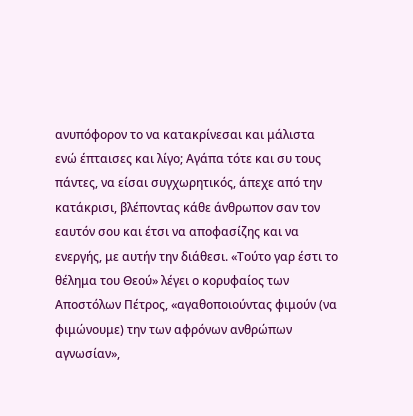ανυπόφορον το να κατακρίνεσαι και μάλιστα ενώ έπταισες και λίγο; Αγάπα τότε και συ τους πάντες, να είσαι συγχωρητικός, άπεχε από την κατάκρισι, βλέποντας κάθε άνθρωπον σαν τον εαυτόν σου και έτσι να αποφασίζης και να ενεργής, με αυτήν την διάθεσι. «Τούτο γαρ έστι το θέλημα του Θεού» λέγει ο κορυφαίος των Αποστόλων Πέτρος, «αγαθοποιούντας φιμούν (να φιμώνουμε) την των αφρόνων ανθρώπων αγνωσίαν»,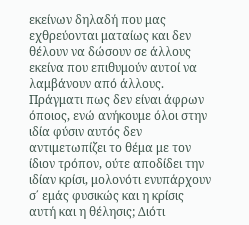εκείνων δηλαδή που μας εχθρεύονται ματαίως και δεν θέλουν να δώσουν σε άλλους εκείνα που επιθυμούν αυτοί να λαμβάνουν από άλλους.
Πράγματι πως δεν είναι άφρων όποιος, ενώ ανήκουμε όλοι στην ιδία φύσιν αυτός δεν αντιμετωπίζει το θέμα με τον ίδιον τρόπον, ούτε αποδίδει την ιδίαν κρίσι, μολονότι ενυπάρχουν σ΄ εμάς φυσικώς και η κρίσις αυτή και η θέλησις; Διότι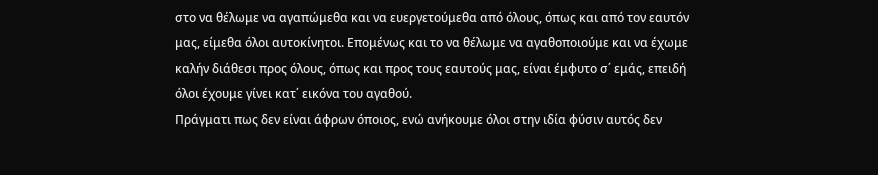στο να θέλωμε να αγαπώμεθα και να ευεργετούμεθα από όλους, όπως και από τον εαυτόν μας, είμεθα όλοι αυτοκίνητοι. Επομένως και το να θέλωμε να αγαθοποιούμε και να έχωμε καλήν διάθεσι προς όλους, όπως και προς τους εαυτούς μας, είναι έμφυτο σ΄ εμάς, επειδή όλοι έχουμε γίνει κατ΄ εικόνα του αγαθού.
Πράγματι πως δεν είναι άφρων όποιος, ενώ ανήκουμε όλοι στην ιδία φύσιν αυτός δεν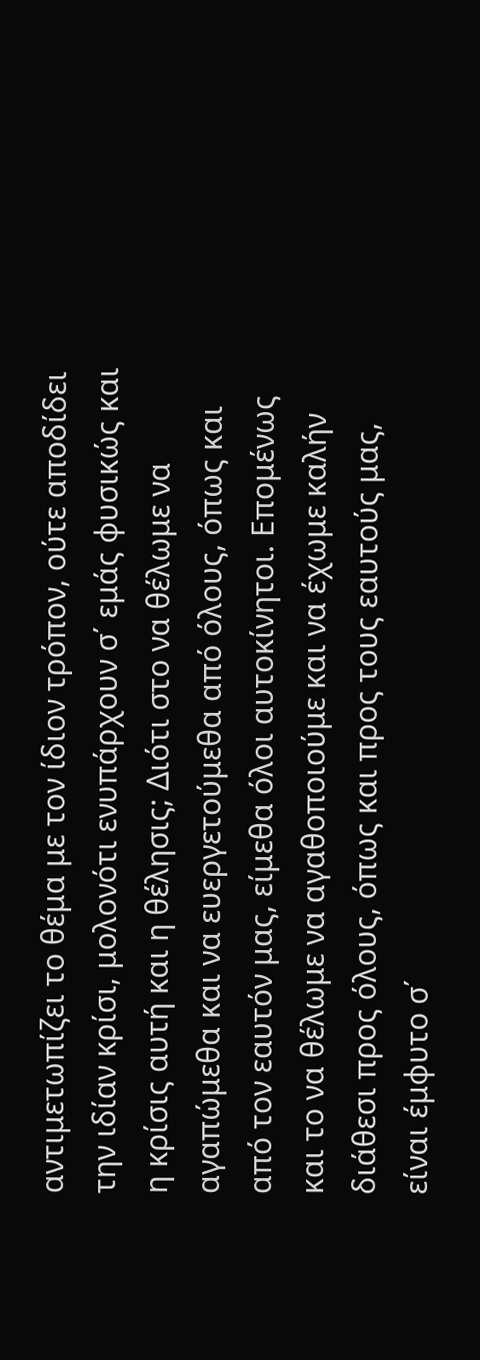αντιμετωπίζει το θέμα με τον ίδιον τρόπον, ούτε αποδίδει την ιδίαν κρίσι, μολονότι ενυπάρχουν σ΄ εμάς φυσικώς και η κρίσις αυτή και η θέλησις; Διότι στο να θέλωμε να αγαπώμεθα και να ευεργετούμεθα από όλους, όπως και από τον εαυτόν μας, είμεθα όλοι αυτοκίνητοι. Επομένως και το να θέλωμε να αγαθοποιούμε και να έχωμε καλήν διάθεσι προς όλους, όπως και προς τους εαυτούς μας, είναι έμφυτο σ΄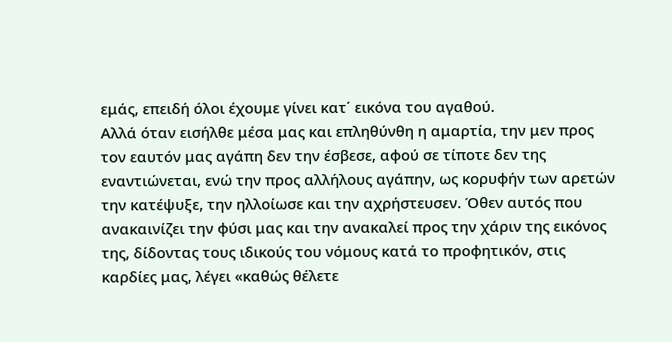εμάς, επειδή όλοι έχουμε γίνει κατ΄ εικόνα του αγαθού.
Αλλά όταν εισήλθε μέσα μας και επληθύνθη η αμαρτία, την μεν προς τον εαυτόν μας αγάπη δεν την έσβεσε, αφού σε τίποτε δεν της εναντιώνεται, ενώ την προς αλλήλους αγάπην, ως κορυφήν των αρετών την κατέψυξε, την ηλλοίωσε και την αχρήστευσεν. Όθεν αυτός που ανακαινίζει την φύσι μας και την ανακαλεί προς την χάριν της εικόνος της, δίδοντας τους ιδικούς του νόμους κατά το προφητικόν, στις καρδίες μας, λέγει «καθώς θέλετε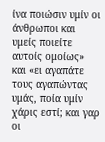ίνα ποιώσιν υμίν οι άνθρωποι και υμείς ποιείτε αυτοίς ομοίως» και «ει αγαπάτε τους αγαπώντας υμάς, ποία υμίν χάρις εστί; και γαρ οι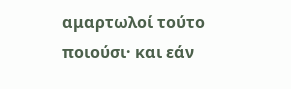αμαρτωλοί τούτο ποιούσι· και εάν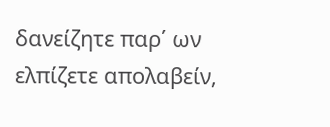δανείζητε παρ΄ ων ελπίζετε απολαβείν,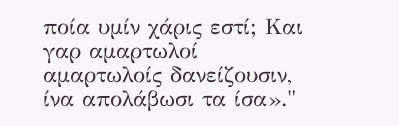ποία υμίν χάρις εστί; Και γαρ αμαρτωλοί αμαρτωλοίς δανείζουσιν, ίνα απολάβωσι τα ίσα»."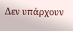Δεν υπάρχουν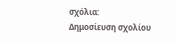σχόλια:
Δημοσίευση σχολίου